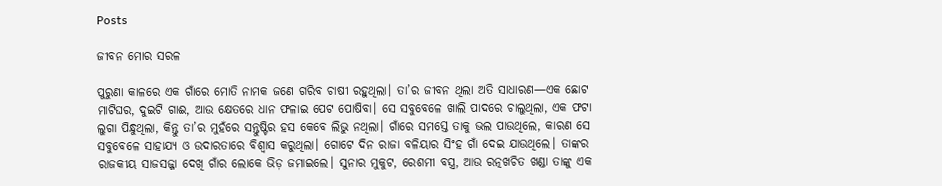Posts

ଜୀବନ ମୋର ସରଳ

ପୁରୁଣା କାଳରେ ଏକ ଗାଁରେ ମୋତି ନାମକ ଜଣେ ଗରିବ ଚାଷୀ ରହୁଥିଲା। ତା’ର ଜୀବନ ଥିଲା ଅତି ସାଧାରଣ—ଏକ ଛୋଟ ମାଟିଘର, ଦୁଇଟି ଗାଈ, ଆଉ କ୍ଷେତରେ ଧାନ ଫଳାଇ ପେଟ ପୋଷିବା। ସେ ସବୁବେଳେ ଖାଲି ପାଦରେ ଚାଲୁଥିଲା, ଏକ ଫଟା ଲୁଗା ପିନ୍ଧୁଥିଲା, କିନ୍ତୁ ତା’ର ମୁହଁରେ ସନ୍ତୁଷ୍ଟିର ହସ କେବେ ଲିଭୁ ନଥିଲା। ଗାଁରେ ସମସ୍ତେ ତାକୁ ଭଲ ପାଉଥିଲେ, କାରଣ ସେ ସବୁବେଳେ ସାହାଯ୍ୟ ଓ ଉଦାରତାରେ ବିଶ୍ୱାସ କରୁଥିଲା। ଗୋଟେ ଦିନ ରାଜା ବଳିୟାର ସିଂହ ଗାଁ ଦେଇ ଯାଉଥିଲେ। ତାଙ୍କର ରାଜକୀୟ ସାଜସଜ୍ଜା ଦେଖି ଗାଁର ଲୋକେ ଭିଡ଼ ଜମାଇଲେ। ସୁନାର ମୁକୁଟ, ରେଶମୀ ବସ୍ତ୍ର, ଆଉ ରତ୍ନଖଚିତ ଖଣ୍ଡା ତାଙ୍କୁ ଏକ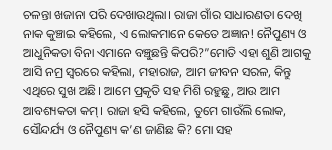ଚଳନ୍ତା ଖଜାନା ପରି ଦେଖାଉଥିଲା। ରାଜା ଗାଁର ସାଧାରଣତା ଦେଖି ନାକ କୁଞ୍ଚାଇ କହିଲେ, ଏ ଲୋକମାନେ କେତେ ଅଜ୍ଞାନ! ନୈପୁଣ୍ୟ ଓ ଆଧୁନିକତା ବିନା ଏମାନେ ବଞ୍ଚୁଛନ୍ତି କିପରି?”ମୋତି ଏହା ଶୁଣି ଆଗକୁ ଆସି ନମ୍ର ସ୍ୱରରେ କହିଲା, ମହାରାଜ, ଆମ ଜୀବନ ସରଳ, କିନ୍ତୁ ଏଥିରେ ସୁଖ ଅଛି। ଆମେ ପ୍ରକୃତି ସହ ମିଶି ରହୁଛୁ, ଆଉ ଆମ ଆବଶ୍ୟକତା କମ୍‌। ରାଜା ହସି କହିଲେ, ତୁମେ ଗାଉଁଲି ଲୋକ, ସୌନ୍ଦର୍ଯ୍ୟ ଓ ନୈପୁଣ୍ୟ କ’ଣ ଜାଣିଛ କି? ମୋ ସହ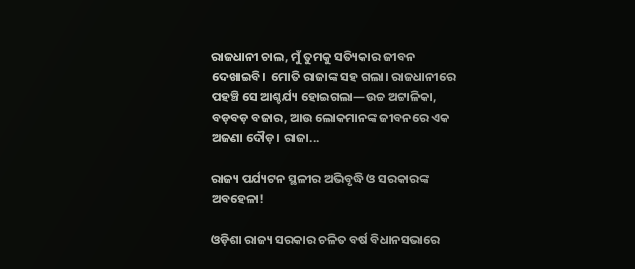ରାଜଧାନୀ ଚାଲ, ମୁଁ ତୁମକୁ ସତ୍ୟିକାର ଜୀବନ ଦେଖାଇବି।  ମୋତି ରାଜାଙ୍କ ସହ ଗଲା। ରାଜଧାନୀରେ ପହଞ୍ଚି ସେ ଆଶ୍ଚର୍ଯ୍ୟ ହୋଇଗଲା—ଉଚ୍ଚ ଅଟ୍ଟାଳିକା, ବଡ଼ବଡ଼ ବଜାର, ଆଉ ଲୋକମାନଙ୍କ ଜୀବନରେ ଏକ ଅଜଣା ଦୌଡ଼। ରାଜା...

ରାଜ୍ୟ ପର୍ଯ୍ୟଟନ ସ୍ଥଳୀର ଅଭିବୃଦ୍ଧି ଓ ସରକାରଙ୍କ ଅବହେଳା!

ଓଡ଼ିଶା ରାଜ୍ୟ ସରକାର ଚଳିତ ବର୍ଷ ବିଧାନସଭାରେ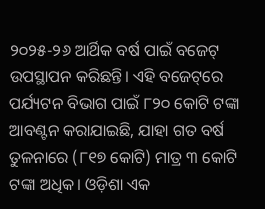୨୦୨୫-୨୬ ଆର୍ଥିକ ବର୍ଷ ପାଇଁ ବଜେଟ୍ ଉପସ୍ଥାପନ କରିଛନ୍ତି। ଏହି ବଜେଟ୍‌ରେ ପର୍ଯ୍ୟଟନ ବିଭାଗ ପାଇଁ ୮୨୦ କୋଟି ଟଙ୍କା ଆବଣ୍ଟନ କରାଯାଇଛି, ଯାହା ଗତ ବର୍ଷ ତୁଳନାରେ (୮୧୭ କୋଟି) ମାତ୍ର ୩ କୋଟି ଟଙ୍କା ଅଧିକ। ଓଡ଼ିଶା ଏକ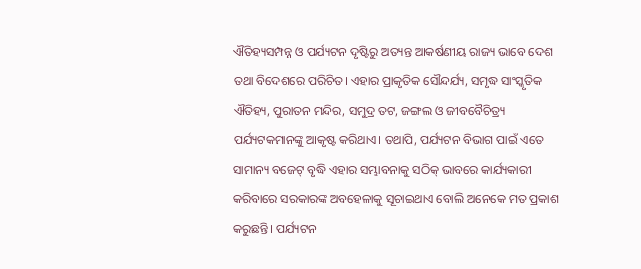ଐତିହ୍ୟସମ୍ପନ୍ନ ଓ ପର୍ଯ୍ୟଟନ ଦୃଷ୍ଟିରୁ ଅତ୍ୟନ୍ତ ଆକର୍ଷଣୀୟ ରାଜ୍ୟ ଭାବେ ଦେଶ ତଥା ବିଦେଶରେ ପରିଚିତ। ଏହାର ପ୍ରାକୃତିକ ସୌନ୍ଦର୍ଯ୍ୟ, ସମୃଦ୍ଧ ସାଂସ୍କୃତିକ ଐତିହ୍ୟ, ପୁରାତନ ମନ୍ଦିର, ସମୁଦ୍ର ତଟ, ଜଙ୍ଗଲ ଓ ଜୀବବୈଚିତ୍ର୍ୟ ପର୍ଯ୍ୟଟକମାନଙ୍କୁ ଆକୃଷ୍ଟ କରିଥାଏ। ତଥାପି, ପର୍ଯ୍ୟଟନ ବିଭାଗ ପାଇଁ ଏତେ ସାମାନ୍ୟ ବଜେଟ୍ ବୃଦ୍ଧି ଏହାର ସମ୍ଭାବନାକୁ ସଠିକ୍ ଭାବରେ କାର୍ଯ୍ୟକାରୀ କରିବାରେ ସରକାରଙ୍କ ଅବହେଳାକୁ ସୂଚାଇଥାଏ ବୋଲି ଅନେକେ ମତ ପ୍ରକାଶ କରୁଛନ୍ତି। ପର୍ଯ୍ୟଟନ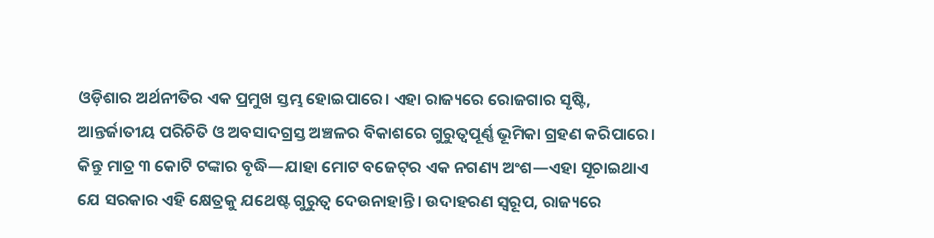ଓଡ଼ିଶାର ଅର୍ଥନୀତିର ଏକ ପ୍ରମୁଖ ସ୍ତମ୍ଭ ହୋଇପାରେ। ଏହା ରାଜ୍ୟରେ ରୋଜଗାର ସୃଷ୍ଟି, ଆନ୍ତର୍ଜାତୀୟ ପରିଚିତି ଓ ଅବସାଦଗ୍ରସ୍ତ ଅଞ୍ଚଳର ବିକାଶରେ ଗୁରୁତ୍ୱପୂର୍ଣ୍ଣ ଭୂମିକା ଗ୍ରହଣ କରିପାରେ। କିନ୍ତୁ ମାତ୍ର ୩ କୋଟି ଟଙ୍କାର ବୃଦ୍ଧି—ଯାହା ମୋଟ ବଜେଟ୍‌ର ଏକ ନଗଣ୍ୟ ଅଂଶ—ଏହା ସୂଚାଇଥାଏ ଯେ ସରକାର ଏହି କ୍ଷେତ୍ରକୁ ଯଥେଷ୍ଟ ଗୁରୁତ୍ୱ ଦେଉନାହାନ୍ତି। ଉଦାହରଣ ସ୍ୱରୂପ, ରାଜ୍ୟରେ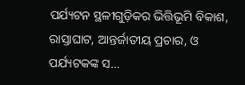ପର୍ଯ୍ୟଟନ ସ୍ଥଳୀଗୁଡ଼ିକର ଭିତ୍ତିଭୂମି ବିକାଶ, ରାସ୍ତାଘାଟ, ଆନ୍ତର୍ଜାତୀୟ ପ୍ରଚାର, ଓ ପର୍ଯ୍ୟଟକଙ୍କ ସ...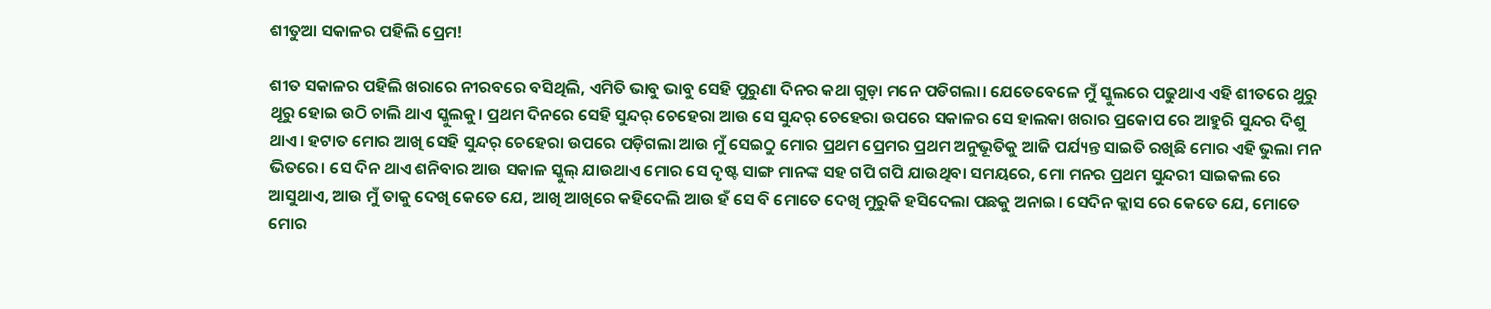ଶୀତୁଆ ସକାଳର ପହିଲି ପ୍ରେମ!

ଶୀତ ସକାଳର ପହିଲି ଖରାରେ ନୀରବରେ ବସିଥିଲି, ଏମିତି ଭାବୁ ଭାବୁ ସେହି ପୁରୁଣା ଦିନର କଥା ଗୁଡ଼ା ମନେ ପଡିଗଲା। ଯେତେବେଳେ ମୁଁ ସ୍କୁଲରେ ପଢୁଥାଏ ଏହି ଶୀତରେ ଥୁରୁ ଥୂରୁ ହୋଇ ଉଠି ଚାଲି ଥାଏ ସ୍କୁଲକୁ। ପ୍ରଥମ ଦିନରେ ସେହି ସୁନ୍ଦର୍ ଚେହେରା ଆଉ ସେ ସୁନ୍ଦର୍ ଚେହେରା ଉପରେ ସକାଳର ସେ ହାଲକା ଖରାର ପ୍ରକୋପ ରେ ଆହୁରି ସୁନ୍ଦର ଦିଶୁ ଥାଏ। ହଟାତ ମୋର ଆଖି ସେହି ସୁନ୍ଦର୍ ଚେହେରା ଉପରେ ପଡ଼ିଗଲା ଆଉ ମୁଁ ସେଇଠୁ ମୋର ପ୍ରଥମ ପ୍ରେମର ପ୍ରଥମ ଅନୁଭୂତିକୁ ଆଜି ପର୍ଯ୍ୟନ୍ତ ସାଇତି ରଖିଛି ମୋର ଏହି ଭୁଲା ମନ ଭିତରେ। ସେ ଦିନ ଥାଏ ଶନିବାର ଆଉ ସକାଳ ସ୍କୁଲ୍ ଯାଉଥାଏ ମୋର ସେ ଦୃଷ୍ଟ ସାଙ୍ଗ ମାନଙ୍କ ସହ ଗପି ଗପି ଯାଉଥିବା ସମୟରେ, ମୋ ମନର ପ୍ରଥମ ସୁନ୍ଦରୀ ସାଇକଲ ରେ ଆସୁଥାଏ, ଆଉ ମୁଁ ତାକୁ ଦେଖି କେତେ ଯେ, ଆଖି ଆଖିରେ କହିଦେଲି ଆଉ ହଁ ସେ ବି ମୋତେ ଦେଖି ମୁରୁକି ହସିଦେଲା ପଛକୁ ଅନାଇ। ସେଦିନ କ୍ଲାସ ରେ କେତେ ଯେ, ମୋତେ ମୋର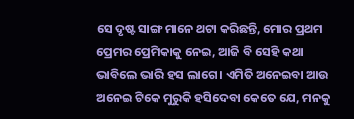ସେ ଦୃଷ୍ଟ ସାଙ୍ଗ ମାନେ ଥଟା କରିଛନ୍ତି, ମୋର ପ୍ରଥମ ପ୍ରେମର ପ୍ରେମିକାକୁ ନେଇ, ଆଜି ବି ସେହି କଥା ଭାବିଲେ ଭାରି ହସ ଲାଗେ। ଏମିତି ଅନେଇବା ଆଉ ଅନେଇ ଟିକେ ମୁରୁକି ହସିଦେବା କେତେ ଯେ, ମନକୁ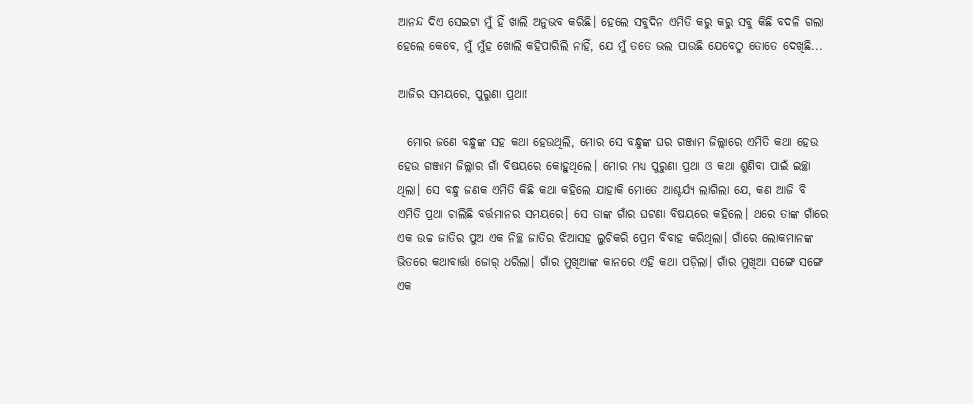ଆନନ୍ଦ ଦିଏ ସେଇଟା ମୁଁ ହିଁ ଖାଲି ଅନୁଭବ କରିଛି। ହେଲେ ସବୁଦିନ ଏମିତି କରୁ କରୁ ସବୁ କିଛି ବଦଳି ଗଲା ହେଲେ କେବେ, ମୁଁ ମୁଁହ ଖୋଲି କହିପାରିଲି ନାହିଁ, ଯେ ମୁଁ ତତେ ଭଲ ପାଉଛି ଯେବେଠୁ ତୋତେ ଦେଖିଛି...

ଆଜିର ସମୟରେ, ପୁରୁଣା ପ୍ରଥା!

  ମୋର ଜଣେ ବନ୍ଧୁଙ୍କ ସହ କଥା ହେଉଥିଲି, ମୋର ସେ ବନ୍ଧୁଙ୍କ ଘର ଗଞ୍ଜାମ ଜିଲ୍ଲାରେ ଏମିତି କଥା ହେଉ ହେଉ ଗଞ୍ଜାମ ଜିଲ୍ଲାର ଗାଁ ବିଷୟରେ କୋହୁଥିଲେ। ମୋର ମଧ୍ୟ ପୁରୁଣା ପ୍ରଥା ଓ କଥା ଶୁଣିବା ପାଇଁ ଇଚ୍ଛା ଥିଲା। ସେ ବନ୍ଧୁ ଜଣକ ଏମିତି କିଛି କଥା କହିଲେ ଯାହାକି ମୋତେ ଆଶ୍ଚର୍ଯ୍ୟ ଲାଗିଲା ଯେ, କଣ ଆଜି ବି ଏମିତି ପ୍ରଥା ଚାଲିଛି ବର୍ତ୍ତମାନର ସମୟରେ। ସେ ତାଙ୍କ ଗାଁର ଘଟଣା ବିଷୟରେ କହିଲେ। ଥରେ ତାଙ୍କ ଗାଁରେ ଏକ ଉଚ୍ଚ ଜାତିର ପୁଅ ଏକ ନିଚ୍ଛ ଜାତିର ଝିଆସହ ଲୁଚିକରି ପ୍ରେମ ବିବାହ କରିଥିଲା। ଗାଁରେ ଲୋକମାନଙ୍କ ଭିତରେ କଥାବାର୍ତ୍ତା ଜୋର୍ ଧରିଲା। ଗାଁର ମୁଖିଆଙ୍କ କାନରେ ଏହି କଥା ପଡ଼ିଲା। ଗାଁର ମୁଖିଆ ସଙ୍ଗେ ସଙ୍ଗେ ଏକ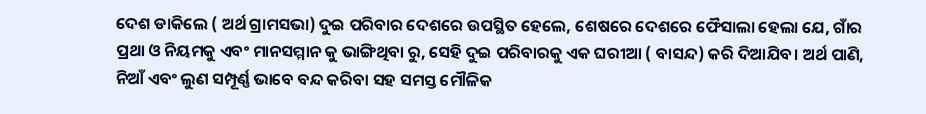ଦେଶ ଡାକିଲେ ( ଅର୍ଥ ଗ୍ରାମସଭା) ଦୁଇ ପରିବାର ଦେଶରେ ଉପସ୍ଥିତ ହେଲେ, ଶେଷରେ ଦେଶରେ ଫୈସାଲା ହେଲା ଯେ, ଗାଁର ପ୍ରଥା ଓ ନିୟମକୁ ଏବଂ ମାନସମ୍ମାନ କୁ ଭାଙ୍ଗିଥିବା ରୁ, ସେହି ଦୁଇ ପରିବାରକୁ ଏକ ଘରୀଆ ( ବାସନ୍ଦ) କରି ଦିଆଯିବ। ଅର୍ଥ ପାଣି, ନିଆଁ ଏବଂ ଲୁଣ ସମ୍ପୂର୍ଣ୍ଣ ଭାବେ ବନ୍ଦ କରିବା ସହ ସମସ୍ତ ମୌଳିକ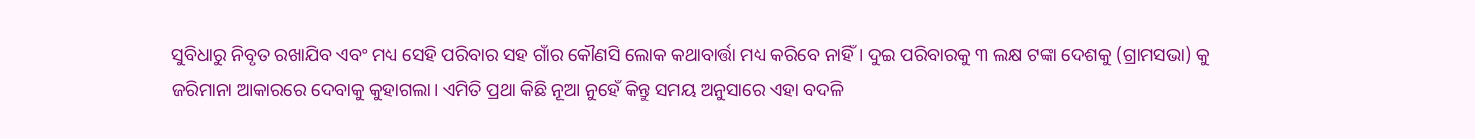ସୁବିଧାରୁ ନିବୃତ ରଖାଯିବ ଏବଂ ମଧ୍ୟ ସେହି ପରିବାର ସହ ଗାଁର କୌଣସି ଲୋକ କଥାବାର୍ତ୍ତା ମଧ୍ୟ କରିବେ ନାହିଁ। ଦୁଇ ପରିବାରକୁ ୩ ଲକ୍ଷ ଟଙ୍କା ଦେଶକୁ (ଗ୍ରାମସଭା) କୁ ଜରିମାନା ଆକାରରେ ଦେବାକୁ କୁହାଗଲା। ଏମିତି ପ୍ରଥା କିଛି ନୂଆ ନୁହେଁ କିନ୍ତୁ ସମୟ ଅନୁସାରେ ଏହା ବଦଳି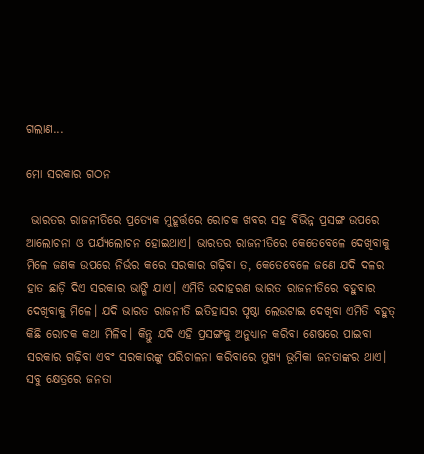ଗଲାଣ...

ମୋ ସରକାର ଗଠନ

 ଭାରତର ରାଜନୀତିରେ ପ୍ରତ୍ୟେକ ମୁହୂର୍ତ୍ତରେ ରୋଚକ ଖବର ସହ ବିଭିନ୍ନ ପ୍ରସଙ୍ଗ ଉପରେ ଆଲୋଚନା ଓ ପର୍ଯ୍ୟଲୋଚନ ହୋଇଥାଏ। ଭାରତର ରାଜନୀତିରେ କେତେବେଳେ ଦେଖିବାକୁ ମିଳେ ଜଣକ ଉପରେ ନିର୍ଭର କରେ ସରକାର ଗଢ଼ିବା ତ, କେତେବେଳେ ଜଣେ ଯଦି ଦଳର ହାତ ଛାଡ଼ି ଦିଏ ସରକାର ଭାଙ୍ଗି ଯାଏ। ଏମିତି ଉଦାହରଣ ଭାରତ ରାଜନୀତିରେ ବହୁବାର ଦେଖିବାକୁ ମିଳେ। ଯଦି ଭାରତ ରାଜନୀତି ଇତିହାସର ପୃଷ୍ଠା ଲେଉଟାଇ ଦେଖିବା ଏମିତି ବହୁତ୍ କିଛି ରୋଚକ କଥା ମିଳିବ। କିନ୍ତୁ ଯଦି ଏହି ପ୍ରସଙ୍ଗକୁ ଅନୁଧ୍ୟାନ କରିବା ଶେଷରେ ପାଇବା ସରକାର ଗଢ଼ିବା ଏବଂ ସରକାରଙ୍କୁ ପରିଚାଳନା କରିବାରେ ମୁଖ୍ୟ ଭୂମିକା ଜନତାଙ୍କର ଥାଏ। ସବୁ କ୍ଷେତ୍ରରେ ଜନତା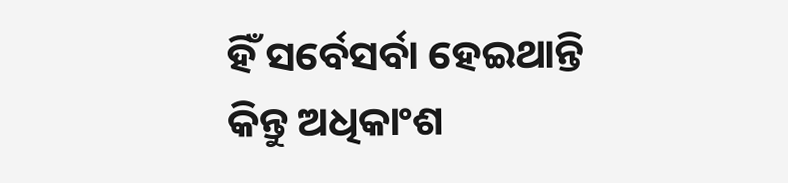ହିଁ ସର୍ବେସର୍ବା ହେଇଥାନ୍ତି କିନ୍ତୁ ଅଧିକାଂଶ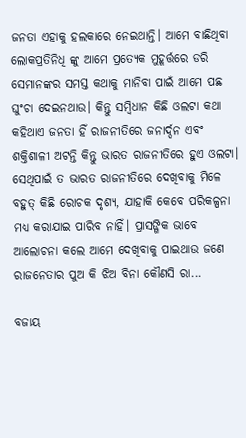ଜନତା ଏହାକୁ ହଲକାରେ ନେଇଥାନ୍ତି। ଆମେ ବାଛିଥିବା ଲୋକପ୍ରତିନିଧି ଙ୍କୁ ଆମେ ପ୍ରତ୍ୟେକ ମୁହୂର୍ତ୍ତରେ ଡରି ସେମାନଙ୍କର ସମସ୍ତ କଥାକୁ ମାନିବା ପାଇଁ ଆମେ ପଛ ଘୁଂଚା ଦେଇନଥାଉ। କିନ୍ତୁ ସମ୍ବିଧାନ କିଛି ଓଲଟା କଥା କହିଥାଏ ଜନତା ହିଁ ରାଜନୀତିରେ ଜନାର୍ଦ୍ଦନ ଏବଂ ଶକ୍ତିଶାଳୀ ଅଟନ୍ତି କିନ୍ତୁ ଭାରତ ରାଜନୀତିରେ ହୁଏ ଓଲଟା। ସେଥିପାଇଁ ତ ଭାରତ ରାଜନୀତିରେ ଦେଖିବାକୁ ମିଳେ ବହୁତ୍ କିଛି ରୋଚକ ଦୃଶ୍ୟ, ଯାହାକି କେବେ ପରିକଳ୍ପନା ମଧ୍ୟ କରାଯାଇ ପାରିବ ନାହିଁ। ପ୍ରାସଙ୍ଗିକ ଭାବେ ଆଲୋଚନା କଲେ ଆମେ ଦେଖିବାକୁ ପାଇଥାଉ ଜଣେ ରାଜନେତାର ପୁଅ କି ଝିଅ ବିନା କୌଣସି ରା...

ବଜାୟ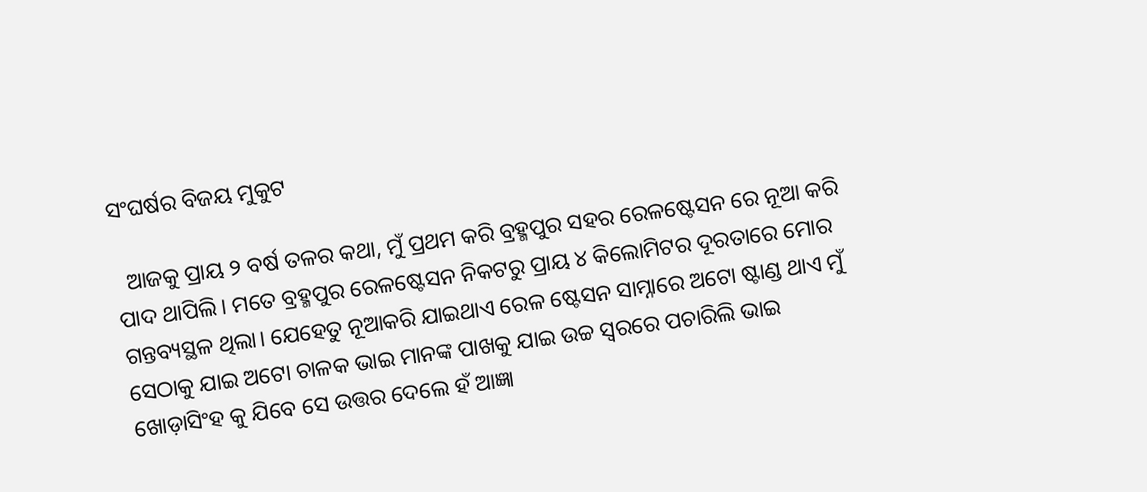ସଂଘର୍ଷର ବିଜୟ ମୁକୁଟ

  ଆଜକୁ ପ୍ରାୟ ୨ ବର୍ଷ ତଳର କଥା, ମୁଁ ପ୍ରଥମ କରି ବ୍ରହ୍ମପୁର ସହର ରେଳଷ୍ଟେସନ ରେ ନୂଆ କରି ପାଦ ଥାପିଲି। ମତେ ବ୍ରହ୍ମପୁର ରେଳଷ୍ଟେସନ ନିକଟରୁ ପ୍ରାୟ ୪ କିଲୋମିଟର ଦୂରତାରେ ମୋର ଗନ୍ତବ୍ୟସ୍ଥଳ ଥିଲା। ଯେହେତୁ ନୂଆକରି ଯାଇଥାଏ ରେଳ ଷ୍ଟେସନ ସାମ୍ନାରେ ଅଟୋ ଷ୍ଟାଣ୍ଡ ଥାଏ ମୁଁ ସେଠାକୁ ଯାଇ ଅଟୋ ଚାଳକ ଭାଇ ମାନଙ୍କ ପାଖକୁ ଯାଇ ଉଚ୍ଚ ସ୍ଵରରେ ପଚାରିଲି ଭାଇ ଖୋଡ଼ାସିଂହ କୁ ଯିବେ ସେ ଉତ୍ତର ଦେଲେ ହଁ ଆଜ୍ଞା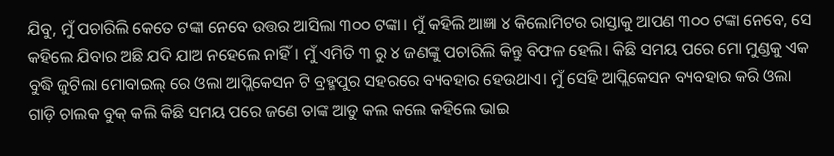ଯିବୁ, ମୁଁ ପଚାରିଲି କେତେ ଟଙ୍କା ନେବେ ଉତ୍ତର ଆସିଲା ୩୦୦ ଟଙ୍କା। ମୁଁ କହିଲି ଆଜ୍ଞା ୪ କିଲୋମିଟର ରାସ୍ତାକୁ ଆପଣ ୩୦୦ ଟଙ୍କା ନେବେ, ସେ କହିଲେ ଯିବାର ଅଛି ଯଦି ଯାଅ ନହେଲେ ନାହିଁ। ମୁଁ ଏମିତି ୩ ରୁ ୪ ଜଣଙ୍କୁ ପଚାରିଲି କିନ୍ତୁ ବିଫଳ ହେଲି। କିଛି ସମୟ ପରେ ମୋ ମୁଣ୍ଡକୁ ଏକ ବୁଦ୍ଧି ଜୁଟିଲା ମୋବାଇଲ୍ ରେ ଓଲା ଆପ୍ଲିକେସନ ଟି ବ୍ରହ୍ମପୁର ସହରରେ ବ୍ୟବହାର ହେଉଥାଏ। ମୁଁ ସେହି ଆପ୍ଲିକେସନ ବ୍ୟବହାର କରି ଓଲା ଗାଡ଼ି ଚାଲକ ବୁକ୍ କଲି କିଛି ସମୟ ପରେ ଜଣେ ତାଙ୍କ ଆଡୁ କଲ କଲେ କହିଲେ ଭାଇ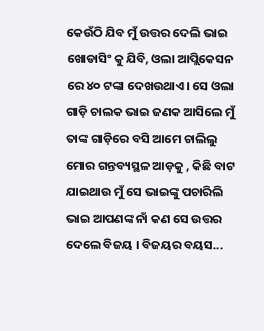କେଉଁଠି ଯିବ ମୁଁ ଉତ୍ତର ଦେଲି ଭାଇ ଖୋଡାସିଂ କୁ ଯିବି, ଓଲା ଆପ୍ଲିକେସନ ରେ ୪୦ ଟଙ୍କା ଦେଖଉଥାଏ। ସେ ଓଲା ଗାଡ଼ି ଚାଲକ ଭାଇ ଜଣକ ଆସିଲେ ମୁଁ ତାଙ୍କ ଗାଡ଼ିରେ ବସି ଆମେ ଚାଲିଲୁ ମୋର ଗନ୍ତବ୍ୟସ୍ଥଳ ଆଡ଼କୁ , କିଛି ବାଟ ଯାଇଥାଉ ମୁଁ ସେ ଭାଇଙ୍କୁ ପଚାରିଲି ଭାଇ ଆପଣଙ୍କ ନାଁ କଣ ସେ ଉତ୍ତର ଦେଲେ ବିଜୟ । ବିଜୟର ବୟସ...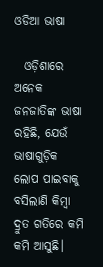ଓଡିଆ ଭାଷା

  ଓଡ଼ିଶାରେ ଅନେକ ଜନଜାତିଙ୍କ ଭାଷା ରହିଛି, ଯେଉଁ ଭାଷାଗୁଡ଼ିକ ଲୋପ ପାଇବାକୁ ବସିଲାଣି କିମ୍ବା ଦ୍ରୁତ ଗତିରେ କମି କମି ଆସୁଛି।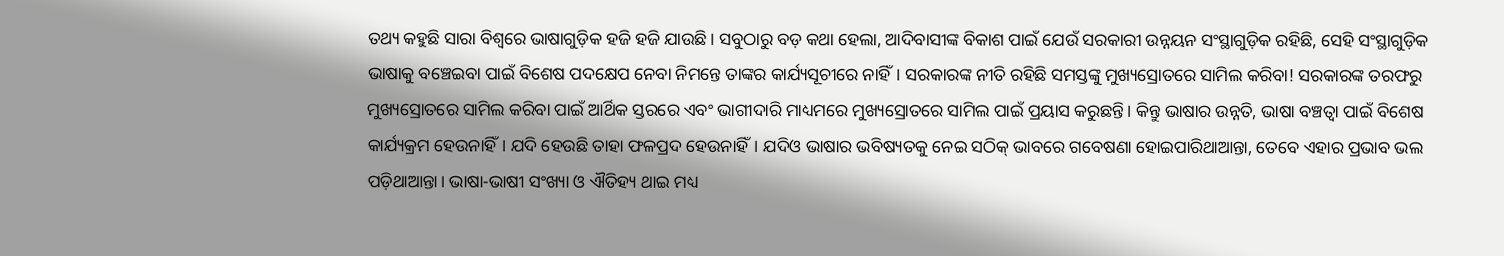ତଥ୍ୟ କହୁଛି ସାରା ବିଶ୍ୱରେ ଭାଷାଗୁଡ଼ିକ ହଜି ହଜି ଯାଉଛି। ସବୁଠାରୁ ବଡ଼ କଥା ହେଲା, ଆଦିବାସୀଙ୍କ ବିକାଶ ପାଇଁ ଯେଉଁ ସରକାରୀ ଉନ୍ନୟନ ସଂସ୍ଥାଗୁଡ଼ିକ ରହିଛି, ସେହି ସଂସ୍ଥାଗୁଡ଼ିକ ଭାଷାକୁ ବଞ୍ଚେଇବା ପାଇଁ ବିଶେଷ ପଦକ୍ଷେପ ନେବା ନିମନ୍ତେ ତାଙ୍କର କାର୍ଯ୍ୟସୂଚୀରେ ନାହିଁ। ସରକାରଙ୍କ ନୀତି ରହିଛି ସମସ୍ତଙ୍କୁ ମୁଖ୍ୟସ୍ରୋତରେ ସାମିଲ କରିବା! ସରକାରଙ୍କ ତରଫରୁ ମୁଖ୍ୟସ୍ରୋତରେ ସାମିଲ କରିବା ପାଇଁ ଆର୍ଥିକ ସ୍ତରରେ ଏବଂ ଭାଗୀଦାରି ମାଧ୍ୟମରେ ମୁଖ୍ୟସ୍ରୋତରେ ସାମିଲ ପାଇଁ ପ୍ରୟାସ କରୁଛନ୍ତି। କିନ୍ତୁ ଭାଷାର ଉନ୍ନତି, ଭାଷା ବଞ୍ଚତ୍ବା ପାଇଁ ବିଶେଷ କାର୍ଯ୍ୟକ୍ରମ ହେଉନାହିଁ। ଯଦି ହେଉଛି ତାହା ଫଳପ୍ରଦ ହେଉନାହିଁ। ଯଦିଓ ଭାଷାର ଭବିଷ୍ୟତକୁ ନେଇ ସଠିକ୍‌ ଭାବରେ ଗବେଷଣା ହୋଇପାରିଥାଆନ୍ତା, ତେବେ ଏହାର ପ୍ରଭାବ ଭଲ ପଡ଼ିଥାଆନ୍ତା। ଭାଷା-ଭାଷୀ ସଂଖ୍ୟା ଓ ଐତିହ୍ୟ ଥାଇ ମଧ୍ୟ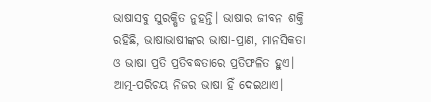ଭାଷାସବୁ ସୁରକ୍ଷିତ ନୁହନ୍ତି। ଭାଷାର ଜୀବନ ଶକ୍ତି ରହିଛି, ଭାଷାଭାଷୀଙ୍କର ଭାଷା-ପ୍ରାଣ, ମାନସିକତା ଓ ଭାଷା ପ୍ରତି ପ୍ରତିବଦ୍ଧତାରେ ପ୍ରତିଫଳିତ ହୁଏ। ଆତ୍ମ-ପରିଚୟ ନିଜର ଭାଷା ହିଁ ଦେଇଥାଏ।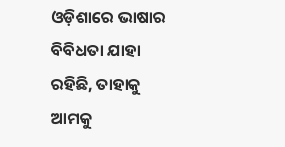ଓଡ଼ିଶାରେ ଭାଷାର ବିବିଧତା ଯାହା ରହିଛି, ତାହାକୁ ଆମକୁ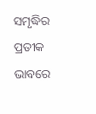ସମୃଦ୍ଧିର ପ୍ରତୀକ ଭାବରେ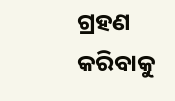ଗ୍ରହଣ କରିବାକୁ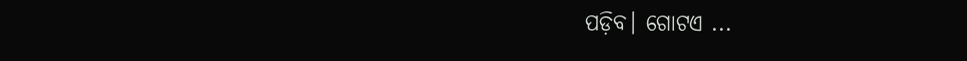ପଡ଼ିବ। ଗୋଟଏ ...